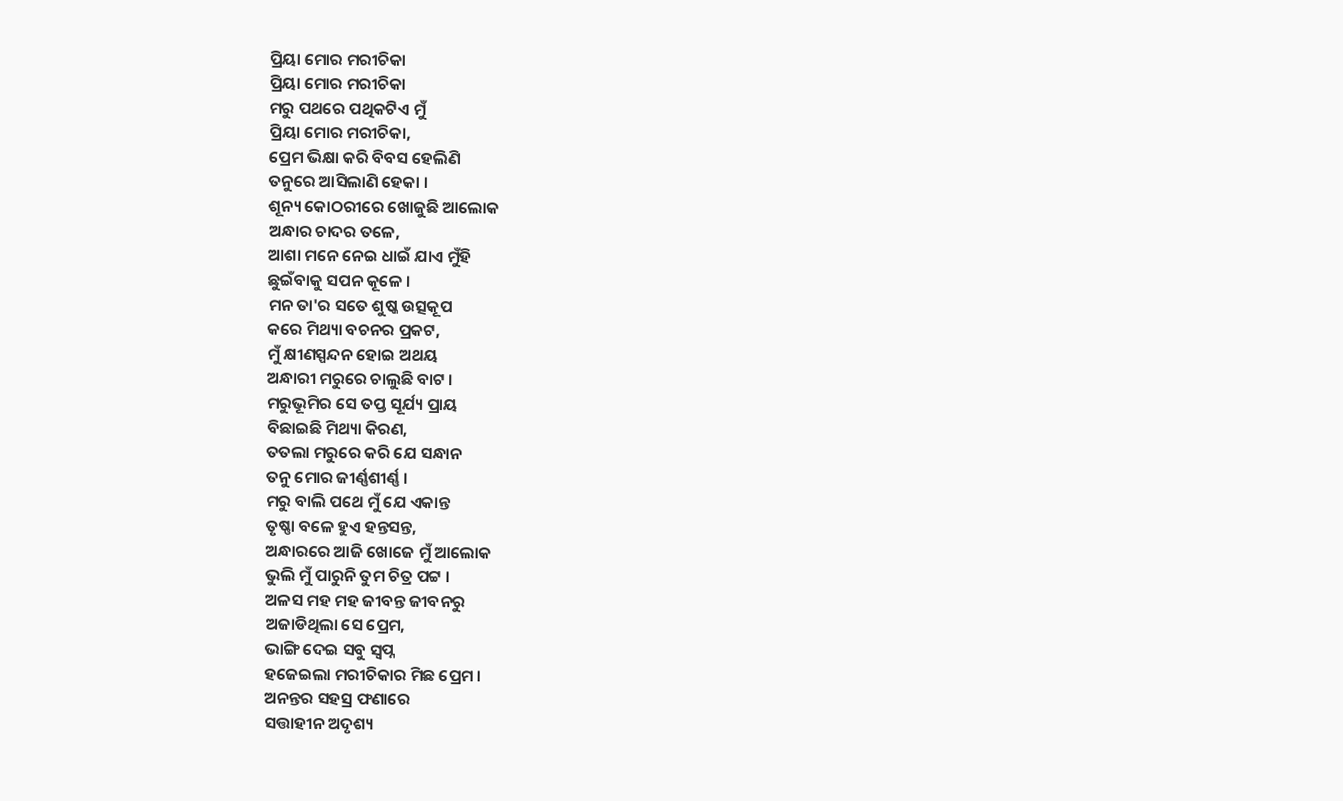ପ୍ରିୟା ମୋର ମରୀଚିକା
ପ୍ରିୟା ମୋର ମରୀଚିକା
ମରୁ ପଥରେ ପଥିକଟିଏ ମୁଁ
ପ୍ରିୟା ମୋର ମରୀଚିକା,
ପ୍ରେମ ଭିକ୍ଷା କରି ବିବସ ହେଲିଣି
ତନୁରେ ଆସିଲାଣି ହେକା ।
ଶୂନ୍ୟ କୋଠରୀରେ ଖୋଜୁଛି ଆଲୋକ
ଅନ୍ଧାର ଚାଦର ତଳେ,
ଆଶା ମନେ ନେଇ ଧାଇଁ ଯାଏ ମୁଁହି
ଛୁଇଁବାକୁ ସପନ କୂଳେ ।
ମନ ତା'ର ସତେ ଶୁଷ୍କ ଉତ୍ସକୂପ
କରେ ମିଥ୍ୟା ବଚନର ପ୍ରକଟ,
ମୁଁ କ୍ଷୀଣସ୍ପନ୍ଦନ ହୋଇ ଅଥୟ
ଅନ୍ଧାରୀ ମରୁରେ ଚାଲୁଛି ବାଟ ।
ମରୁଭୂମିର ସେ ତପ୍ତ ସୂର୍ଯ୍ୟ ପ୍ରାୟ
ବିଛାଇଛି ମିଥ୍ୟା କିରଣ,
ତତଲା ମରୁରେ କରି ଯେ ସନ୍ଧାନ
ତନୁ ମୋର ଜୀର୍ଣ୍ଣଶୀର୍ଣ୍ଣ ।
ମରୁ ବାଲି ପଥେ ମୁଁ ଯେ ଏକାନ୍ତ
ତୃଷ୍ଣା ବଳେ ହୁଏ ହନ୍ତସନ୍ତ,
ଅନ୍ଧାରରେ ଆଜି ଖୋଜେ ମୁଁ ଆଲୋକ
ଭୁଲି ମୁଁ ପାରୁନି ତୁମ ଚିତ୍ର ପଟ୍ଟ ।
ଅଳସ ମହ ମହ ଜୀବନ୍ତ ଜୀବନରୁ
ଅଜାଡିଥିଲା ସେ ପ୍ରେମ,
ଭାଙ୍ଗି ଦେଇ ସବୁ ସ୍ବପ୍ନ
ହଜେଇଲା ମରୀଚିକାର ମିଛ ପ୍ରେମ ।
ଅନନ୍ତର ସହସ୍ର ଫଣାରେ
ସତ୍ତାହୀନ ଅଦୃଶ୍ୟ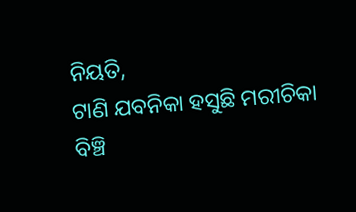ନିୟତି,
ଟାଣି ଯବନିକା ହସୁଛି ମରୀଚିକା
ବିଞ୍ଚି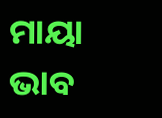ମାୟା ଭାବ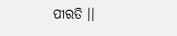ପୀରତି ।।